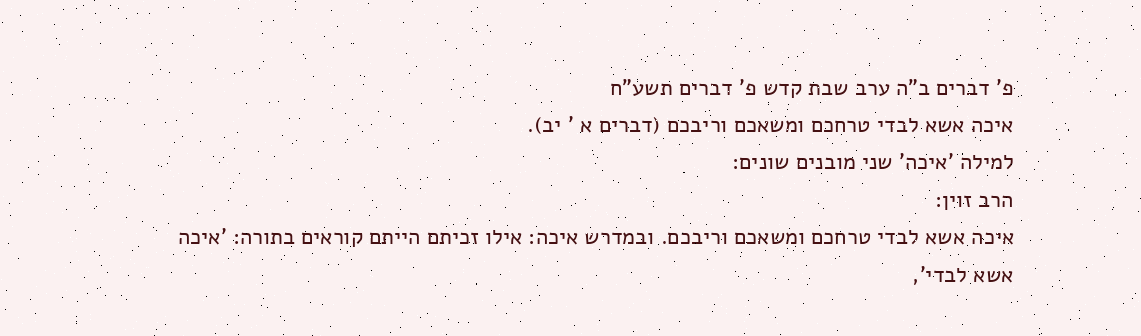פ' דברים ב"ה ערב שבת קדש פ' דברים תשע"ח
איכה אשא לבדי טרחכם ומשאכם וריבכם (דברים א ' יב).
למילה 'איכה' שני מובנים שונים:
הרב זוין:
איכה אשא לבדי טרחכם ומשאכם וריבכם. ובמדרש איכה: אילו זכיתם הייתם קוראים בתורה: 'איכה אשא לבדי',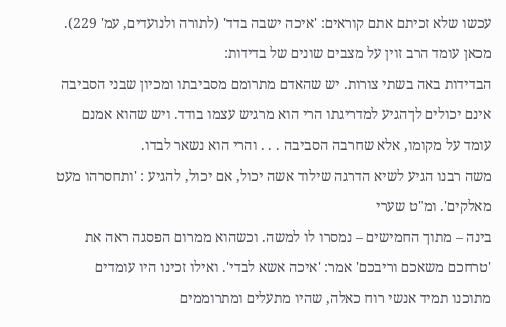עכשו שלא זכיתם אתם קוראים: 'איכה ישבה בדד' (לתורה ולנועדים, עמ' 229).
מכאן עומד הרב זוין על מצבים שונים של בדידות:
הבדידות באה בשתי צורות. יש שהאדם מתרומם מסביבתו ומכיון שבני הסביבה אינם יכולים לךהגיע למדריגתו הרי הוא מרגיש עצמו בודד. ויש שהוא אמנם עומד על מקומו, אלא שחרבה הסביבה . . . והרי הוא נשאר לבדו.
משה רבנו הגיע לשיא הדרגה שילוד אשה יכול, אם יכול, להגיע : 'ותחסרהו מעט מאלקים'. ומ"ט שערי
בינה – מתוך החמישים – נמסרו לו למשה. וכשהוא ממרום הפסגה ראה את 'טרחכם משאכם וריבכם' אמר: 'איכה אשא לבדי'. ואילו זכינו היו עומדים מתוכנו תמיד אנשי רוח כאלה, שהיו מתעלים ומתרוממים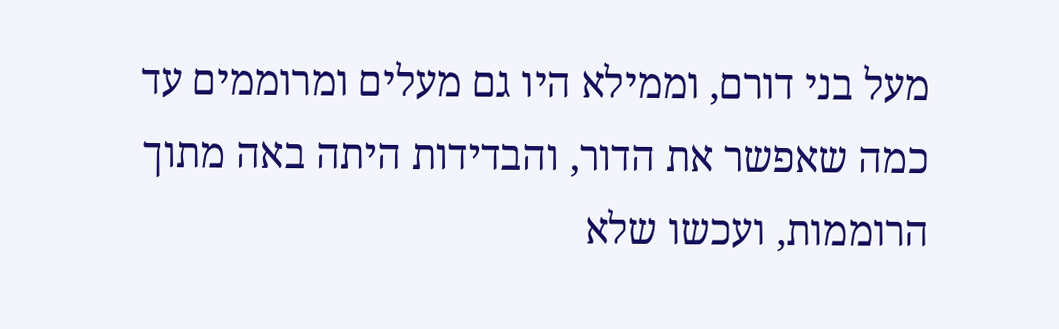מעל בני דורם, וממילא היו גם מעלים ומרוממים עד כמה שאפשר את הדור, והבדידות היתה באה מתוך הרוממות, ועכשו שלא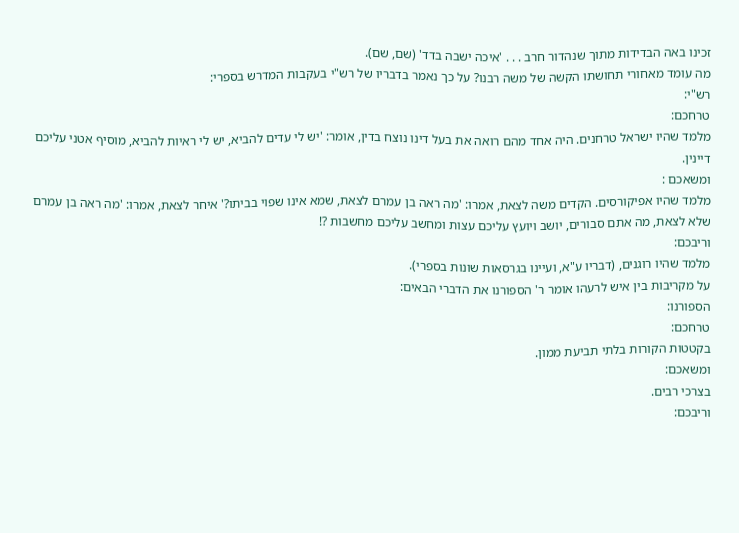זכינו באה הבדידות מתוך שנהדור חרב . . . 'איכה ישבה בדד' (שם, שם).
מה עומד מאחורי תחושתו הקשה של משה רבנו? על כך נאמר בדבריו של רש"י בעקבות המדרש בספרי:
רש"י:
טרחכם:
מלמד שהיו ישראל טרחנים. היה אחד מהם רואה את בעל דינו נוצח בדין, אומר: 'יש לי עדים להביא, יש לי ראיות להביא, מוסיף אטני עליכם דיינין.
ומשאכם :
מלמד שהיו אפיקורסים. הקדים משה לצאת, אמרו: 'מה ראה בן עמרם לצאת, שמא אינו שפוי בביתו?' איחר לצאת, אמרו: 'מה ראה בן עמרם שלא לצאת, מה אתם סבורים, יושב ויועץ עליכם עצות ומחשב עליכם מחשבות ?!
וריבכם:
מלמד שהיו רוגנים, (דבריו ע"א, ועיינו בגרסאות שונות בספרי).
על מקריבות בין איש לרעהו אומר ר' הספורנו את הדברי הבאים:
הספורנו:
טרחכם:
בקטטות הקורות בלתי תביעת ממון.
ומשאכם:
בצרכי רבים.
וריבכם: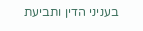בעניני הדין ותביעת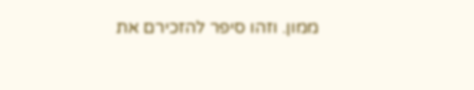ממון. וזהו סיפר להזכירם את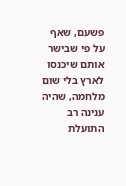פשעם, שאף על פי שבישר אותם שיכנסו לארץ בלי שום מלחמה, שהיה ענינה רב התועלת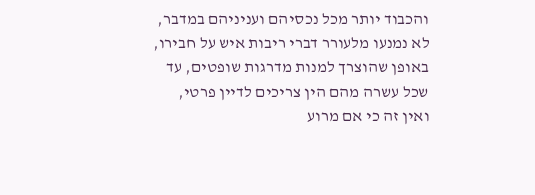והכבוד יותר מכל נכסיהם ועניניהם במדבר, לא נמנעו מלעורר דברי ריבות איש על חבירו, באופן שהוצרך למנות מדרגות שופטים, עד שכל עשרה מהם הין צריכים לדיין פרטי, ואין זה כי אם מרוע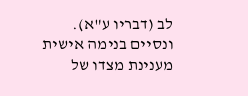לב (דבריו ע"א).
ונסיים בנימה אישית מענינת מצדו של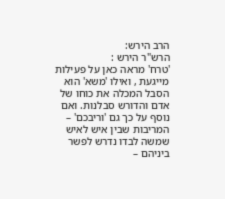הרב הירש:
הרש"ר הירש :
'טרח' מראה כאן על פעילות מייגעת , ואילו 'משא' הוא הסבל המכלה את כוחו של אדם והדורש סבלנות. ואם נוסף על כך גם 'וריבכם' – המריבות שבין איש לאיש שמשה לבדו נדרש לפשר ביניהם –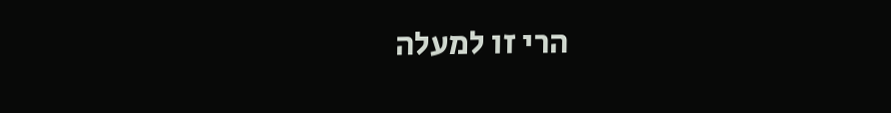הרי זו למעלה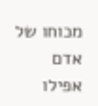מכוחו של אדם אפילו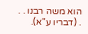הוא משה רבנו . . . (דבריו ע"א).